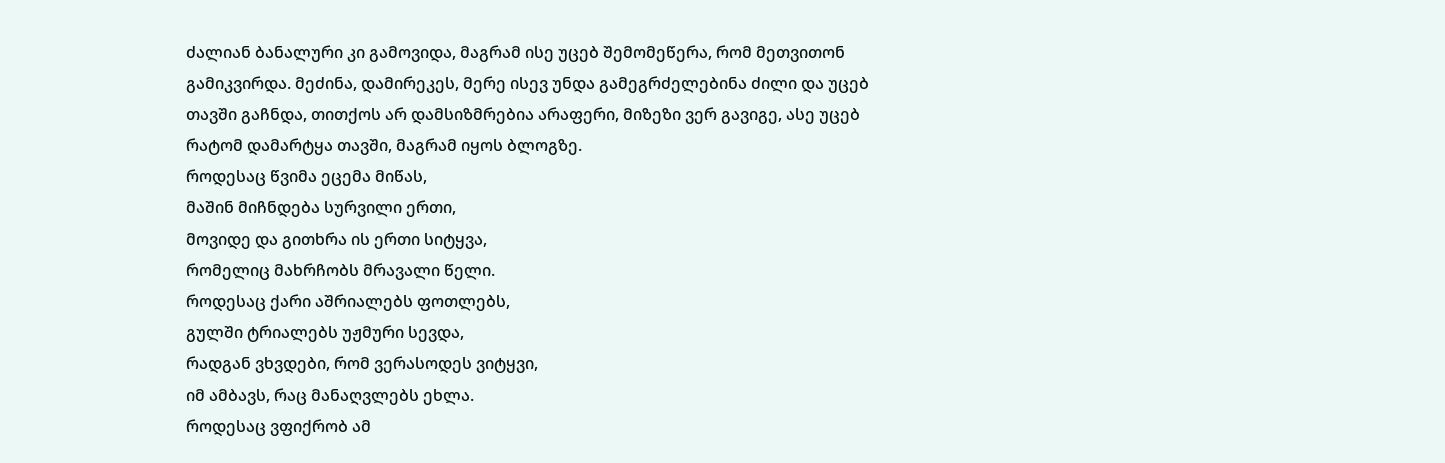ძალიან ბანალური კი გამოვიდა, მაგრამ ისე უცებ შემომეწერა, რომ მეთვითონ გამიკვირდა. მეძინა, დამირეკეს, მერე ისევ უნდა გამეგრძელებინა ძილი და უცებ თავში გაჩნდა, თითქოს არ დამსიზმრებია არაფერი, მიზეზი ვერ გავიგე, ასე უცებ რატომ დამარტყა თავში, მაგრამ იყოს ბლოგზე.
როდესაც წვიმა ეცემა მიწას,
მაშინ მიჩნდება სურვილი ერთი,
მოვიდე და გითხრა ის ერთი სიტყვა,
რომელიც მახრჩობს მრავალი წელი.
როდესაც ქარი აშრიალებს ფოთლებს,
გულში ტრიალებს უჟმური სევდა,
რადგან ვხვდები, რომ ვერასოდეს ვიტყვი,
იმ ამბავს, რაც მანაღვლებს ეხლა.
როდესაც ვფიქრობ ამ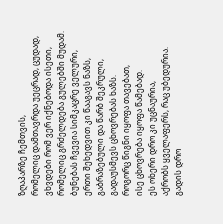ზღაპარზე ჩემთვის,
რომელიც დამთავრდა უეცრად, ცუდად,
ვხვდები რომ ვერ იქნებოდა ისეთი,
რომელიც გრძელდება გულებში მუდამ.
ბუნებას ჩვევია სიმკაცრე ველური,
ერთი შეხედვით კი წააგავს ნაზს,
გაბრაზებული და წარბ შეკრული,
გადაუსმევს ცხოვრებას ხაზს.
როგორც წიგნი იყოფა თავებათ,
ისე ცხოვრება იყოფა წამებად.
ეს ოხერი დრო კი უცნაურია,
აქრობს ყველაფერს, რაც უბედურია.
გადის დრო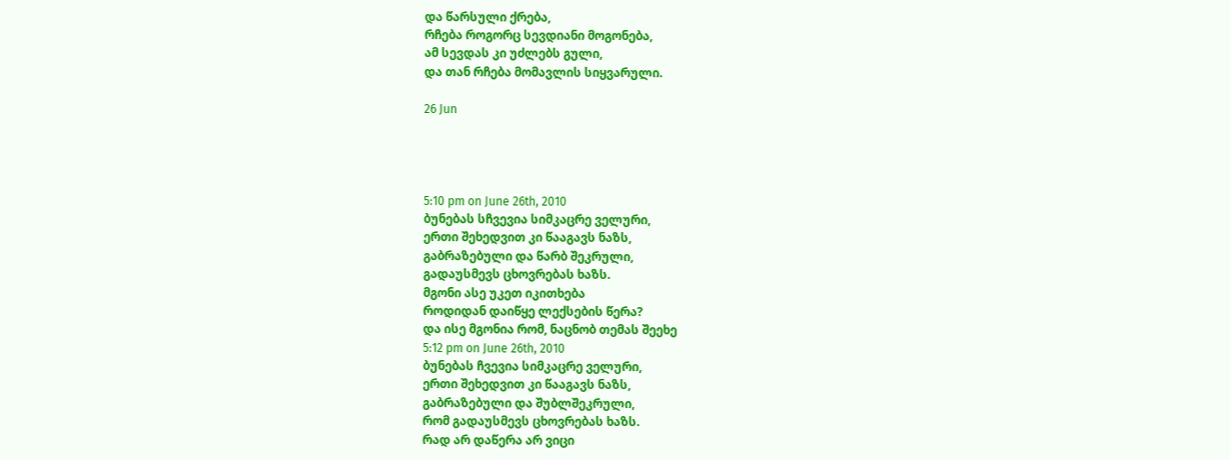და წარსული ქრება,
რჩება როგორც სევდიანი მოგონება,
ამ სევდას კი უძლებს გული,
და თან რჩება მომავლის სიყვარული.

26 Jun




5:10 pm on June 26th, 2010
ბუნებას სჩვევია სიმკაცრე ველური,
ერთი შეხედვით კი წააგავს ნაზს,
გაბრაზებული და წარბ შეკრული,
გადაუსმევს ცხოვრებას ხაზს.
მგონი ასე უკეთ იკითხება
როდიდან დაიწყე ლექსების წერა?
და ისე მგონია რომ, ნაცნობ თემას შეეხე
5:12 pm on June 26th, 2010
ბუნებას ჩვევია სიმკაცრე ველური,
ერთი შეხედვით კი წააგავს ნაზს,
გაბრაზებული და შუბლშეკრული,
რომ გადაუსმევს ცხოვრებას ხაზს.
რად არ დაწერა არ ვიცი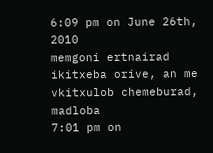6:09 pm on June 26th, 2010
memgoni ertnairad ikitxeba orive, an me vkitxulob chemeburad, madloba
7:01 pm on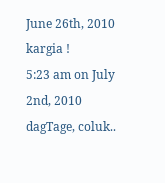June 26th, 2010
kargia !
5:23 am on July 2nd, 2010
dagTage, coluk..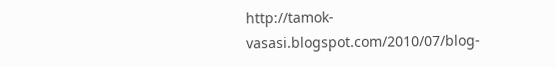http://tamok-vasasi.blogspot.com/2010/07/blog-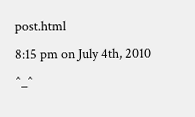post.html
8:15 pm on July 4th, 2010
^_^